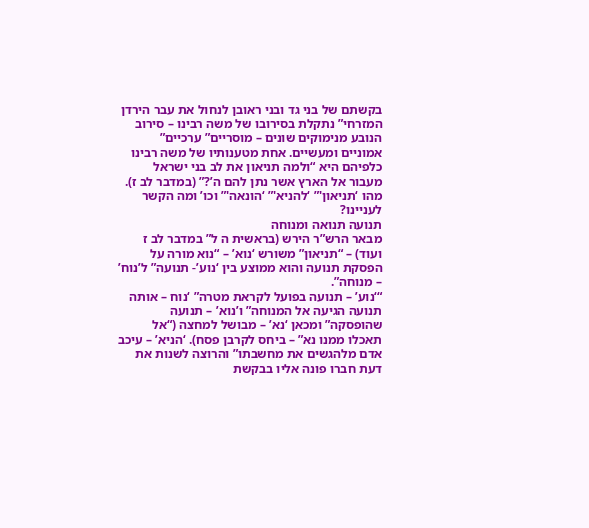בקשתם של בני גד ובני ראובן לנחול את עבר הירדן המזרחי” נתקלת בסירובו של משה רבינו – סירוב הנובע מנימוקים שונים – מוסריים” ערכיים” אמוניים ומעשיים. אחת מטענותיו של משה רבינו כלפיהם היא “ולמה תניאון את לב בני ישראל מעבור אל הארץ אשר נתן להם ה’?” (במדבר לב ז). מהו ‘תניאון'” ‘להניא'” ‘הונאה'” וכו’ ומה הקשר לעניינו?
תנועה תנואה ומנוחה
מבאר הרש”ר הירש (בראשית ה ל” במדבר לב ז ועוד) – “תניאון” משורש ‘נוא’ – “נוא מורה על הפסקת תנועה והוא ממוצע בין ‘נוע’- תנועה” ל’נוח’ – מנוחה”.
“‘נוע’ – תנועה בפועל לקראת מטרה” ‘נוח – אותה תנועה הגיעה אל המנוחה” ו’נוא’ – תנועה שהופסקה” ומכאן ‘נא’ – מבושל למחצה (“אל תאכלו ממנו נא” – ביחס לקרבן פסח). ‘הניא’ – עיכב אדם מלהגשים את מחשבתו” והרוצה לשנות את דעת חברו פונה אליו בבקשת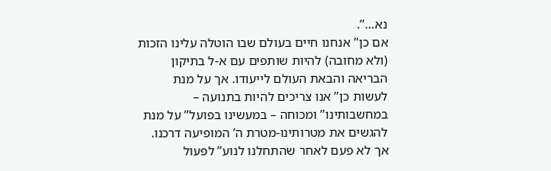נא…”.
אם כן” אנחנו חיים בעולם שבו הוטלה עלינו הזכות (ולא מחובה) להיות שותפים עם א-ל בתיקון הבריאה והבאת העולם לייעודו. אך על מנת לעשות כן” אנו צריכים להיות בתנועה – במחשבותינו” ומכוחה – במעשינו בפועל” על מנת להגשים את מטרותינו-מטרת ה’ המופיעה דרכנו. אך לא פעם לאחר שהתחלנו לנוע” לפעול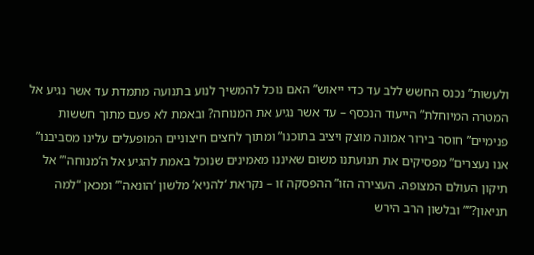ולעשות” נכנס החשש ללב עד כדי ייאוש” האם נוכל להמשיך לנוע בתנועה מתמדת עד אשר נגיע אל המטרה המיוחלת” הייעוד הנכסף – עד אשר נגיע את המנוחה? ובאמת לא פעם מתוך חששות פנימיים” חוסר בירור אמונה מוצק ויציב בתוכנו” ומתוך לחצים חיצוניים המופעלים עלינו מסביבנו” אנו נעצרים” מפסיקים את תנועתנו משום שאיננו מאמינים שנוכל באמת להגיע אל ה’מנוחה'” אל תיקון העולם המצופה. העצירה הזו” ההפסקה זו – נקראת ‘להניא’ מלשון ‘הונאה'” ומכאן “למה תניאון?”” ובלשון הרב הירש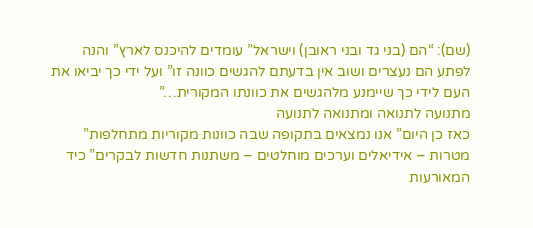(שם): “הם (בני גד ובני ראובן) וישראל” עומדים להיכנס לארץ” והנה לפתע הם נעצרים ושוב אין בדעתם להגשים כוונה זו” ועל ידי כך יביאו את העם לידי כך שיימנע מלהגשים את כוונתו המקורית…”
מתנועה לתנואה ומתנואה לתנועה
כאז כן היום” אנו נמצאים בתקופה שבה כוונות מקוריות מתחלפות” מטרות – אידיאלים וערכים מוחלטים – משתנות חדשות לבקרים” כיד המאורעות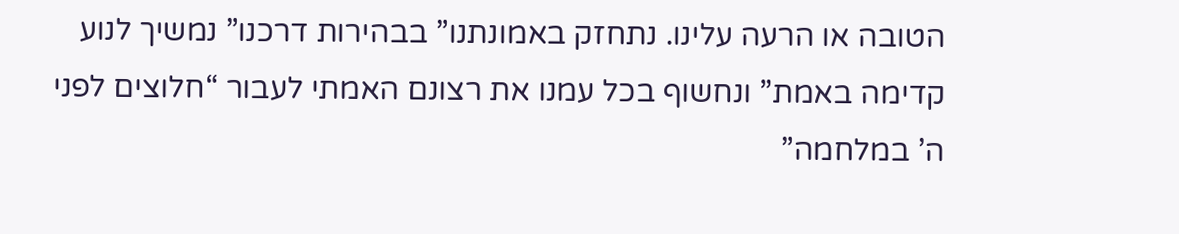הטובה או הרעה עלינו. נתחזק באמונתנו” בבהירות דרכנו” נמשיך לנוע קדימה באמת” ונחשוף בכל עמנו את רצונם האמתי לעבור “חלוצים לפני ה’ במלחמה”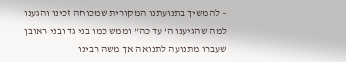– להמשיך בתנועתנו המקורית שמכוחה זכינו והגענו למה שהגיענו ה’ עד כה” וממש כמו בני גד ובני ראובן שעברו מתנועה לתנואה אך משה רבינו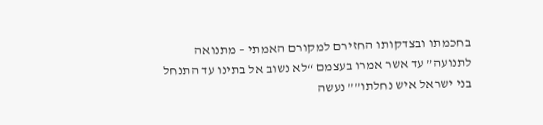בחכמתו ובצדקותו החזירם למקורם האמתי – מתנואה לתנועה” עד אשר אמרו בעצמם “לא נשוב אל בתינו עד התנחל בני ישראל איש נחלתו”” נעשה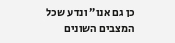כן גם אנו” ונדע שכל המצבים השונים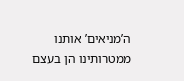ה’מניאים’ אותנו ממטרותינו הן בעצם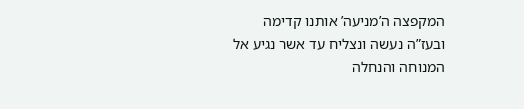המקפצה ה’מניעה’ אותנו קדימה ובעז”ה נעשה ונצליח עד אשר נגיע אל המנוחה והנחלה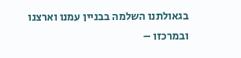בגאולתנו השלמה בבניין עמנו וארצנו ובמרכזו –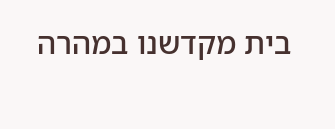בית מקדשנו במהרה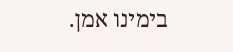בימינו אמן.